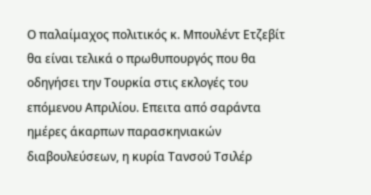Ο παλαίμαχος πολιτικός κ. Μπουλέντ Ετζεβίτ θα είναι τελικά ο πρωθυπουργός που θα οδηγήσει την Τουρκία στις εκλογές του επόμενου Απριλίου. Επειτα από σαράντα ημέρες άκαρπων παρασκηνιακών διαβουλεύσεων, η κυρία Τανσού Τσιλέρ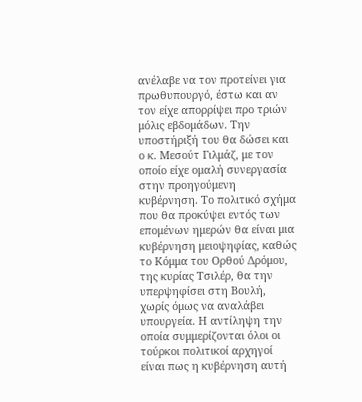ανέλαβε να τον προτείνει για πρωθυπουργό, έστω και αν τον είχε απορρίψει προ τριών μόλις εβδομάδων. Την υποστήριξή του θα δώσει και ο κ. Μεσούτ Γιλμάζ, με τον οποίο είχε ομαλή συνεργασία στην προηγούμενη κυβέρνηση. Το πολιτικό σχήμα που θα προκύψει εντός των επομένων ημερών θα είναι μια κυβέρνηση μειοψηφίας, καθώς το Κόμμα του Ορθού Δρόμου, της κυρίας Τσιλέρ, θα την υπερψηφίσει στη Βουλή, χωρίς όμως να αναλάβει υπουργεία. Η αντίληψη την οποία συμμερίζονται όλοι οι τούρκοι πολιτικοί αρχηγοί είναι πως η κυβέρνηση αυτή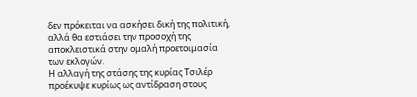δεν πρόκειται να ασκήσει δική της πολιτική, αλλά θα εστιάσει την προσοχή της αποκλειστικά στην ομαλή προετοιμασία των εκλογών.
Η αλλαγή της στάσης της κυρίας Τσιλέρ προέκυψε κυρίως ως αντίδραση στους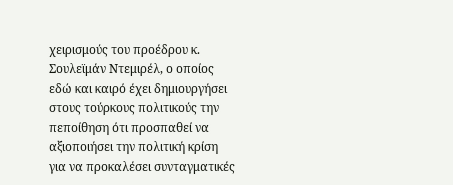χειρισμούς του προέδρου κ. Σουλεϊμάν Ντεμιρέλ, ο οποίος εδώ και καιρό έχει δημιουργήσει στους τούρκους πολιτικούς την πεποίθηση ότι προσπαθεί να αξιοποιήσει την πολιτική κρίση για να προκαλέσει συνταγματικές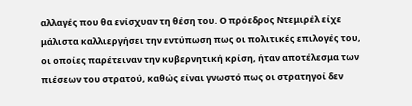αλλαγές που θα ενίσχυαν τη θέση του. Ο πρόεδρος Ντεμιρέλ είχε μάλιστα καλλιεργήσει την εντύπωση πως οι πολιτικές επιλογές του, οι οποίες παρέτειναν την κυβερνητική κρίση, ήταν αποτέλεσμα των πιέσεων του στρατού, καθώς είναι γνωστό πως οι στρατηγοί δεν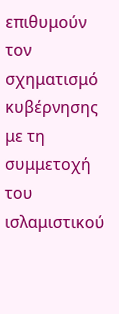επιθυμούν τον σχηματισμό κυβέρνησης με τη συμμετοχή του ισλαμιστικού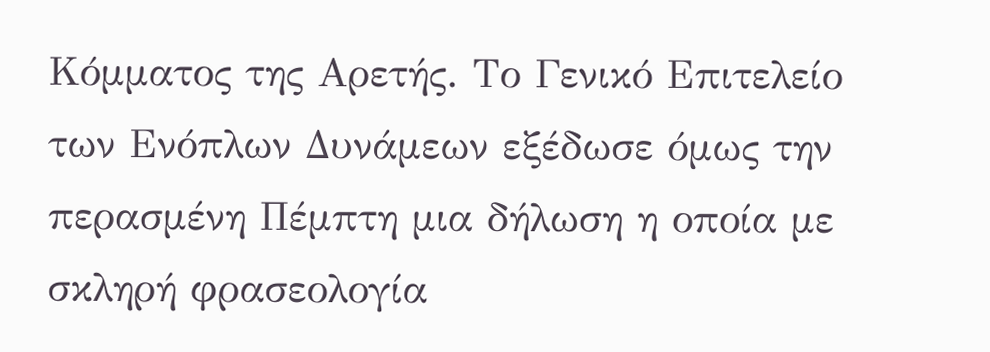Κόμματος της Αρετής. Το Γενικό Επιτελείο των Ενόπλων Δυνάμεων εξέδωσε όμως την περασμένη Πέμπτη μια δήλωση η οποία με σκληρή φρασεολογία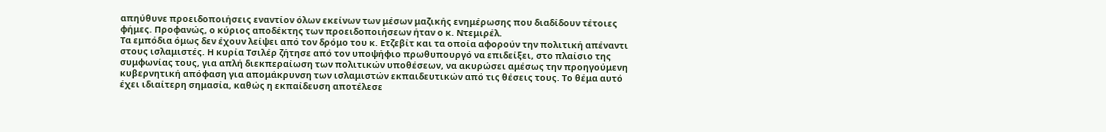απηύθυνε προειδοποιήσεις εναντίον όλων εκείνων των μέσων μαζικής ενημέρωσης που διαδίδουν τέτοιες φήμες. Προφανώς, ο κύριος αποδέκτης των προειδοποιήσεων ήταν ο κ. Ντεμιρέλ.
Τα εμπόδια όμως δεν έχουν λείψει από τον δρόμο του κ. Ετζεβίτ και τα οποία αφορούν την πολιτική απέναντι στους ισλαμιστές. Η κυρία Τσιλέρ ζήτησε από τον υποψήφιο πρωθυπουργό να επιδείξει, στο πλαίσιο της συμφωνίας τους, για απλή διεκπεραίωση των πολιτικών υποθέσεων, να ακυρώσει αμέσως την προηγούμενη κυβερνητική απόφαση για απομάκρυνση των ισλαμιστών εκπαιδευτικών από τις θέσεις τους. Το θέμα αυτό έχει ιδιαίτερη σημασία, καθώς η εκπαίδευση αποτέλεσε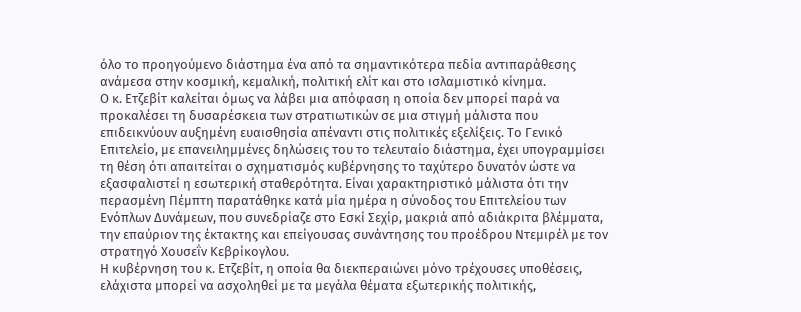όλο το προηγούμενο διάστημα ένα από τα σημαντικότερα πεδία αντιπαράθεσης ανάμεσα στην κοσμική, κεμαλική, πολιτική ελίτ και στο ισλαμιστικό κίνημα.
Ο κ. Ετζεβίτ καλείται όμως να λάβει μια απόφαση η οποία δεν μπορεί παρά να προκαλέσει τη δυσαρέσκεια των στρατιωτικών σε μια στιγμή μάλιστα που επιδεικνύουν αυξημένη ευαισθησία απέναντι στις πολιτικές εξελίξεις. Το Γενικό Επιτελείο, με επανειλημμένες δηλώσεις του το τελευταίο διάστημα, έχει υπογραμμίσει τη θέση ότι απαιτείται ο σχηματισμός κυβέρνησης το ταχύτερο δυνατόν ώστε να εξασφαλιστεί η εσωτερική σταθερότητα. Είναι χαρακτηριστικό μάλιστα ότι την περασμένη Πέμπτη παρατάθηκε κατά μία ημέρα η σύνοδος του Επιτελείου των Ενόπλων Δυνάμεων, που συνεδρίαζε στο Εσκί Σεχίρ, μακριά από αδιάκριτα βλέμματα, την επαύριον της έκτακτης και επείγουσας συνάντησης του προέδρου Ντεμιρέλ με τον στρατηγό Χουσεΐν Κεβρίκογλου.
Η κυβέρνηση του κ. Ετζεβίτ, η οποία θα διεκπεραιώνει μόνο τρέχουσες υποθέσεις, ελάχιστα μπορεί να ασχοληθεί με τα μεγάλα θέματα εξωτερικής πολιτικής,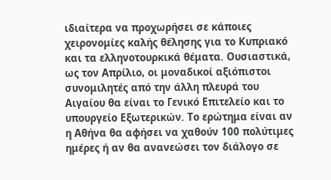ιδιαίτερα να προχωρήσει σε κάποιες χειρονομίες καλής θέλησης για το Κυπριακό και τα ελληνοτουρκικά θέματα. Ουσιαστικά, ως τον Απρίλιο, οι μοναδικοί αξιόπιστοι συνομιλητές από την άλλη πλευρά του Αιγαίου θα είναι το Γενικό Επιτελείο και το υπουργείο Εξωτερικών. Το ερώτημα είναι αν η Αθήνα θα αφήσει να χαθούν 100 πολύτιμες ημέρες ή αν θα ανανεώσει τον διάλογο σε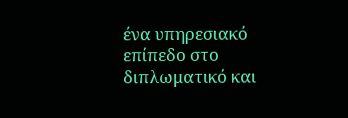ένα υπηρεσιακό επίπεδο στο διπλωματικό και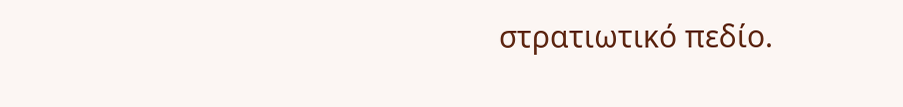στρατιωτικό πεδίο.